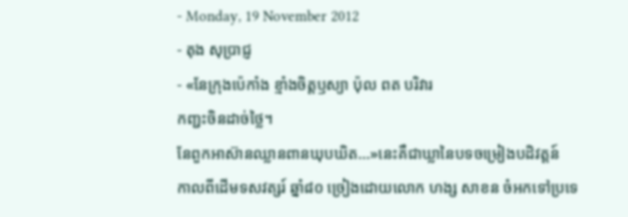- Monday, 19 November 2012
- តុង សុប្រាជ្ញ
- «នែក្រុងប៉េកាំង ខ្មាំងចិត្តឫស្យា ប៉ុល ពត បរិវារ
កញ្ជះចិនដាច់ថ្លៃ។
នែពួកអាស៊ានឈ្លានពានឃុបឃិត...»នេះគឺជាឃ្លានៃបទចម្រៀងបដិវត្តន៍
កាលពីដើមទសវត្សរ៍ ឆ្នាំ៨០ ច្រៀងដោយលោក ហង្ស សាខន ចំអកទៅប្រទេ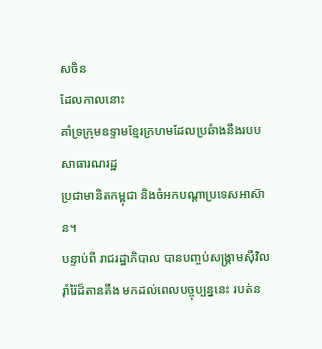សចិន
ដែលកាលនោះ
គាំទ្រក្រុមឧទ្ទាមខ្មែរក្រហមដែលប្រឆំាងនឹងរបបសាធារណរដ្ឋ
ប្រជាមានិតកម្ពុជា និងចំអកបណ្តាប្រទេសអាស៊ាន។
បន្ទាប់ពី រាជរដ្ឋាភិបាល បានបញ្ចប់សង្គ្រាមស៊ីវិលរ៉ាំរ៉ៃដ៏តានតឹង មកដល់ពេលបច្ចុប្បន្ននេះ របត់ន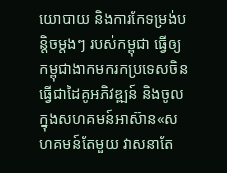យោបាយ និងការកែទម្រង់បន្តិចម្តងៗ របស់កម្ពុជា ធ្វើឲ្យកម្ពុជាងាកមករកប្រទេសចិនធ្វើជាដៃគូអភិវឌ្ឍន៍ និងចូលក្នុងសហគមន៍អាស៊ាន«សហគមន៍តែមួយ វាសនាតែ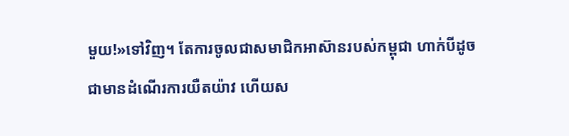មួយ!»ទៅវិញ។ តែការចូលជាសមាជិកអាស៊ានរបស់កម្ពុជា ហាក់បីដូចជាមានដំណើរការយឺតយ៉ាវ ហើយស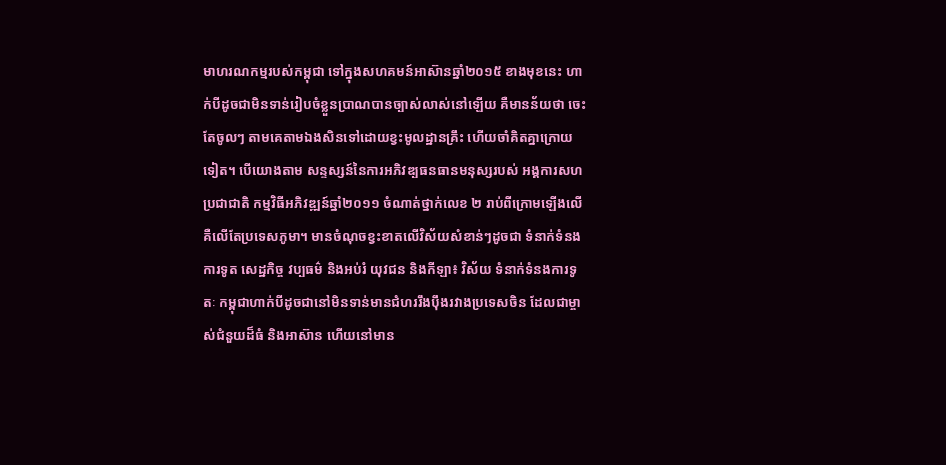មាហរណកម្មរបស់កម្ពុជា ទៅក្នុងសហគមន៍អាស៊ានឆ្នាំ២០១៥ ខាងមុខនេះ ហាក់បីដូចជាមិនទាន់រៀបចំខ្លួនប្រាណបានច្បាស់លាស់នៅឡើយ គឺមានន័យថា ចេះតែចូលៗ តាមគេតាមឯងសិនទៅដោយខ្វះមូលដ្ឋានគ្រឹះ ហើយចាំគិតគ្នាក្រោយទៀត។ បើយោងតាម សន្ទស្សន៍នៃការអភិវឌ្បធនធានមនុស្សរបស់ អង្គការសហប្រជាជាតិ កម្មវិធីអភិវឌ្ឍន៍ឆ្នាំ២០១១ ចំណាត់ថ្នាក់លេខ ២ រាប់ពីក្រោមឡើងលើ គឺលើតែប្រទេសភូមា។ មានចំណុចខ្វះខាតលើវិស័យសំខាន់ៗដូចជា ទំនាក់ទំនងការទូត សេដ្ឋកិច្ច វប្បធម៌ និងអប់រំ យុវជន និងកីឡា៖ វិស័យ ទំនាក់ទំនងការទូតៈ កម្ពុជាហាក់បីដូចជានៅមិនទាន់មានជំហររឹងប៉ឹងរវាងប្រទេសចិន ដែលជាម្ចាស់ជំនួយដ៏ធំ និងអាស៊ាន ហើយនៅមាន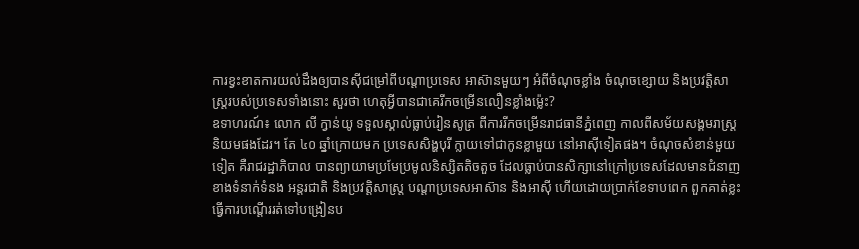ការខ្វះខាតការយល់ដឹងឲ្យបានស៊ីជម្រៅពីបណ្តាប្រទេស អាស៊ានមួយៗ អំពីចំណុចខ្លាំង ចំណុចខ្សោយ និងប្រវត្តិសាស្រ្តរបស់ប្រទេសទាំងនោះ សួរថា ហេតុអ្វីបានជាគេរីកចម្រើនលឿនខ្លាំងម្ល៉េះ?
ឧទាហរណ៍៖ លោក លី ក្វាន់យូ ទទួលស្គាល់ធ្លាប់រៀនសូត្រ ពីការរីកចម្រើនរាជធានីភ្នំពេញ កាលពីសម័យសង្គមរាស្រ្តនិយមផងដែរ។ តែ ៤០ ឆ្នាំក្រោយមក ប្រទេសសិង្ហបុរី ក្លាយទៅជាកូនខ្លាមួយ នៅអាស៊ីទៀតផង។ ចំណុចសំខាន់មួយទៀត គឺរាជរដ្ឋាភិបាល បានព្យាយាមប្រមែប្រមូលនិស្សិតតិចតួច ដែលធ្លាប់បានសិក្សានៅក្រៅប្រទេសដែលមានជំនាញខាងទំនាក់ទំនង អន្តរជាតិ និងប្រវត្តិសាស្រ្ត បណ្តាប្រទេសអាស៊ាន និងអាស៊ី ហើយដោយប្រាក់ខែទាបពេក ពួកគាត់ខ្លះ ធ្វើការបណ្តើររត់ទៅបង្រៀនប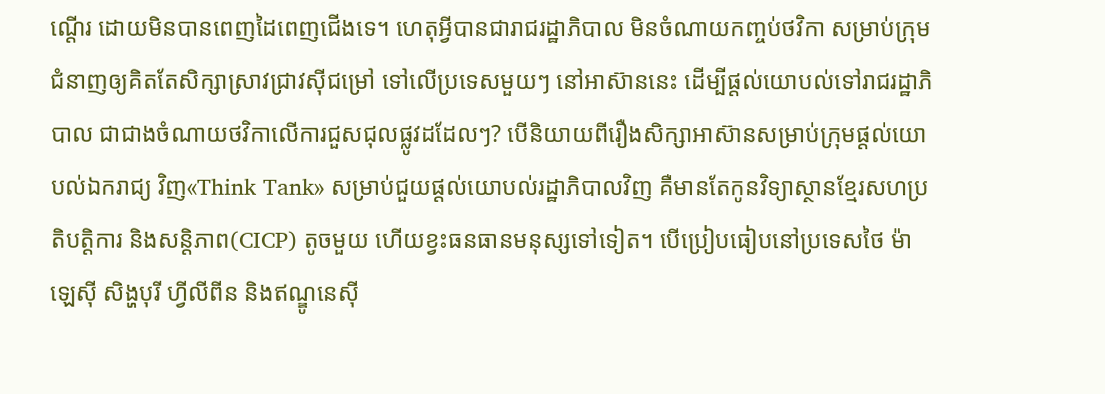ណ្តើរ ដោយមិនបានពេញដៃពេញជើងទេ។ ហេតុអ្វីបានជារាជរដ្ឋាភិបាល មិនចំណាយកញ្ចប់ថវិកា សម្រាប់ក្រុមជំនាញឲ្យគិតតែសិក្សាស្រាវជ្រាវស៊ីជម្រៅ ទៅលើប្រទេសមួយៗ នៅអាស៊ាននេះ ដើម្បីផ្តល់យោបល់ទៅរាជរដ្ឋាភិបាល ជាជាងចំណាយថវិកាលើការជួសជុលផ្លូវដដែលៗ? បើនិយាយពីរឿងសិក្សាអាស៊ានសម្រាប់ក្រុមផ្តល់យោបល់ឯករាជ្យ វិញ«Think Tank» សម្រាប់ជួយផ្តល់យោបល់រដ្ឋាភិបាលវិញ គឺមានតែកូនវិទ្យាស្ថានខ្មែរសហប្រតិបត្តិការ និងសន្តិភាព(CICP) តូចមួយ ហើយខ្វះធនធានមនុស្សទៅទៀត។ បើប្រៀបធៀបនៅប្រទេសថៃ ម៉ាឡេស៊ី សិង្ហបុរី ហ្វីលីពីន និងឥណ្ឌូនេស៊ី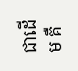ជាដើម គឺ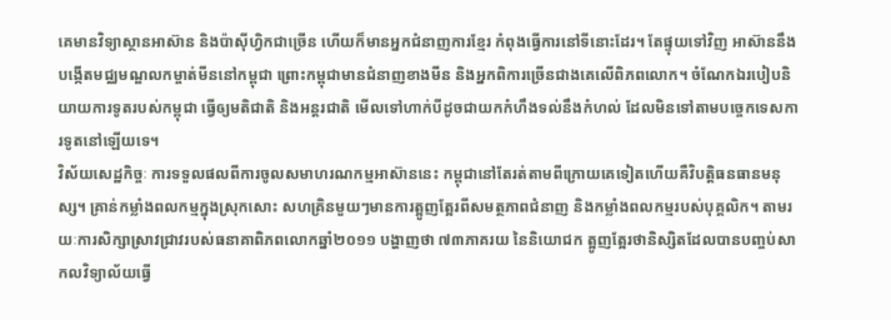គេមានវិទ្យាស្ថានអាស៊ាន និងប៉ាស៊ីហ្វិកជាច្រើន ហើយក៏មានអ្នកជំនាញការខ្មែរ កំពុងធ្វើការនៅទីនោះដែរ។ តែផ្ទុយទៅវិញ អាស៊ាននឹងបង្កើតមជ្ឈមណ្ឌលកម្ចាត់មីននៅកម្ពុជា ព្រោះកម្ពុជាមានជំនាញខាងមីន និងអ្នកពិការច្រើនជាងគេលើពិភពលោក។ ចំណែកឯរបៀបនិយាយការទូតរបស់កម្ពុជា ធ្វើឲ្យមតិជាតិ និងអន្តរជាតិ មើលទៅហាក់បីដូចជាយកកំហឹងទល់នឹងកំហល់ ដែលមិនទៅតាមបច្ចេកទេសការទូតនៅឡើយទេ។
វិស័យសេដ្ឋកិច្ចៈ ការទទួលផលពីការចូលសមាហរណកម្មអាស៊ាននេះ កម្ពុជានៅតែរត់តាមពីក្រោយគេទៀតហើយគឺវិបត្តិធនធានមនុស្ស។ គ្រាន់កម្លាំងពលកម្មក្នុងស្រុកសោះ សហគ្រិនមួយៗមានការត្អូញត្អែរពីសមត្ថភាពជំនាញ និងកម្លាំងពលកម្មរបស់បុគ្គលិក។ តាមរយៈការសិក្សាស្រាវជ្រាវរបស់ធនាគាពិភពលោកឆ្នាំ២០១១ បង្ហាញថា ៧៣ភាគរយ នៃនិយោជក ត្អូញត្អែរថានិស្សិតដែលបានបញ្ចប់សាកលវិទ្យាល័យធ្វើ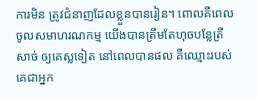ការមិន ត្រូវជំនាញដែលខ្លួនបានរៀន។ ពោលគឺពេលចូលសមាហរណកម្ម យើងបានត្រឹមតែហុចបន្លែត្រីសាច់ ឲ្យគេស្លទៀត នៅពេលបានផល គឺឈ្មោះរបស់គេជាអ្នក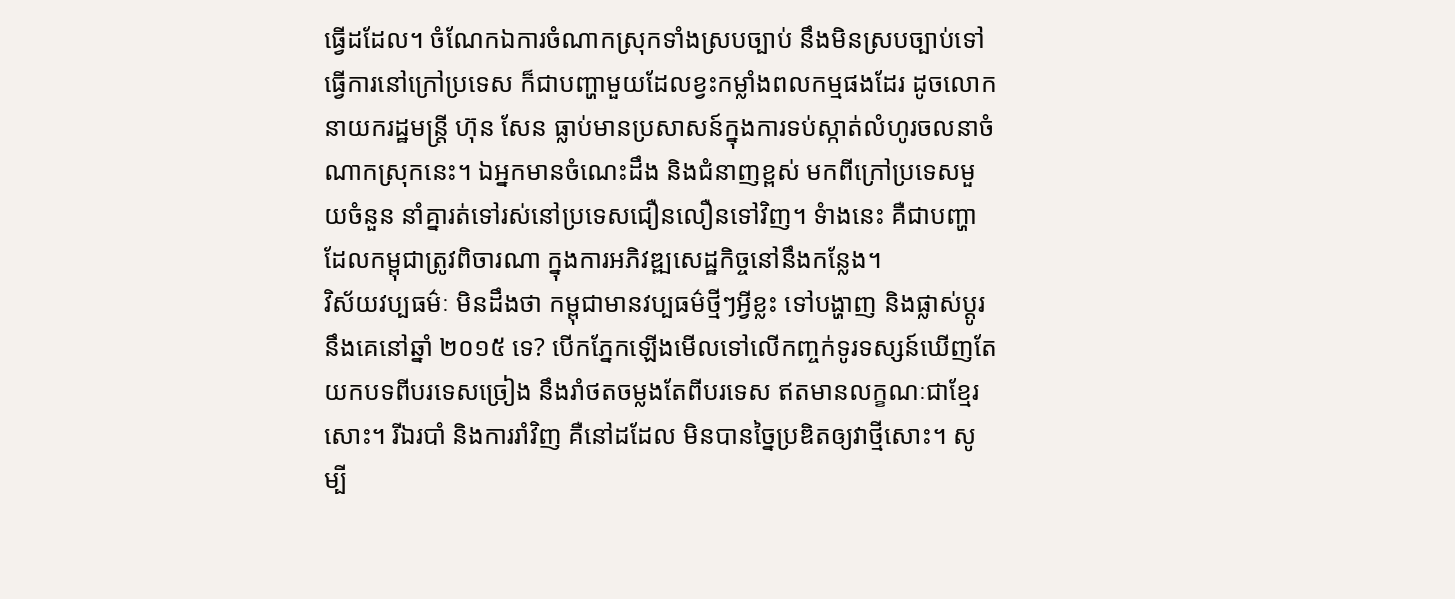ធ្វើដដែល។ ចំណែកឯការចំណាកស្រុកទាំងស្របច្បាប់ នឹងមិនស្របច្បាប់ទៅធ្វើការនៅក្រៅប្រទេស ក៏ជាបញ្ហាមួយដែលខ្វះកម្លាំងពលកម្មផងដែរ ដូចលោកនាយករដ្ឋមន្ត្រី ហ៊ុន សែន ធ្លាប់មានប្រសាសន៍ក្នុងការទប់ស្កាត់លំហូរចលនាចំណាកស្រុកនេះ។ ឯអ្នកមានចំណេះដឹង និងជំនាញខ្ពស់ មកពីក្រៅប្រទេសមួយចំនួន នាំគ្នារត់ទៅរស់នៅប្រទេសជឿនលឿនទៅវិញ។ ទំាងនេះ គឺជាបញ្ហាដែលកម្ពុជាត្រូវពិចារណា ក្នុងការអភិវឌ្ឍសេដ្ឋកិច្ចនៅនឹងកន្លែង។
វិស័យវប្បធម៌ៈ មិនដឹងថា កម្ពុជាមានវប្បធម៌ថ្មីៗអ្វីខ្លះ ទៅបង្ហាញ និងផ្លាស់ប្តូរនឹងគេនៅឆ្នាំ ២០១៥ ទេ? បើកភ្នែកឡើងមើលទៅលើកញ្ចក់ទូរទស្សន៍ឃើញតែយកបទពីបរទេសច្រៀង នឹងរាំថតចម្លងតែពីបរទេស ឥតមានលក្ខណៈជាខ្មែរសោះ។ រីឯរបាំ និងការរាំវិញ គឺនៅដដែល មិនបានច្នៃប្រឌិតឲ្យវាថ្មីសោះ។ សូម្បី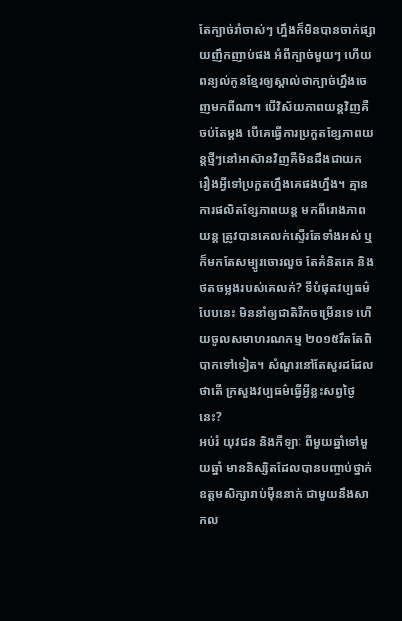តែក្បាច់រាំចាស់ៗ ហ្នឹងក៏មិនបានចាក់ផ្សាយញឹកញាប់ផង អំពីក្បាច់មួយៗ ហើយពន្យល់កូនខ្មែរឲ្យស្គាល់ថាក្បាច់ហ្នឹងចេញមកពីណា។ បើវិស័យភាពយន្តវិញគឺចប់តែម្តង បើគេធ្វើការប្រកួតខ្សែភាពយន្តថ្មីៗនៅអាស៊ានវិញគឺមិនដឹងជាយក រឿងអ្វីទៅប្រកួតហ្នឹងគេផងហ្នឹង។ គ្មានការផលិតខ្សែភាពយន្ត មកពីរោងភាពយន្ត ត្រូវបានគេលក់ស្ទើរតែទាំងអស់ ឬក៏មកតែសម្បូរចោរលួច តែគំនិតគេ និងថតចម្លងរបស់គេលក់? ទីបំផុតវប្បធម៌បែបនេះ មិននាំឲ្យជាតិរីកចម្រើនទេ ហើយចូលសមាហរណកម្ម ២០១៥រឹតតែពិបាកទៅទៀត។ សំណួរនៅតែសួរដដែល ថាតើ ក្រសួងវប្បធម៌ធ្វើអ្វីខ្លះសព្វថ្ងៃនេះ?
អប់រំ យុវជន និងកីឡាៈ ពីមួយឆ្នាំទៅមួយឆ្នាំ មាននិស្សិតដែលបានបញ្ចាប់ថ្នាក់ឧត្តមសិក្សារាប់ម៉ឺននាក់ ជាមួយនឹងសាកល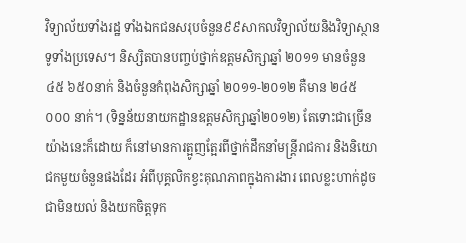វិទ្យាល័យទាំងរដ្ឋ ទាំងឯកជនសរុបចំនួន៩៩សាកលវិទ្យាល័យនិងវិទ្យាស្ថានទូទាំងប្រទេស។ និស្សិតបានបញ្ចប់ថ្នាក់ឧត្តមសិក្សាឆ្នាំ ២០១១ មានចំនួន ៤៥ ៦៥០នាក់ និងចំនួនកំពុងសិក្សាឆ្នាំ ២០១១-២០១២ គឺមាន ២៤៥ ០០០ នាក់។ (ទិន្នន័យនាយកដ្ឋានឧត្តមសិក្សាឆ្នាំ២០១២) តែទោះជាច្រើនយ៉ាងនេះក៏ដោយ ក៏នៅមានការត្អូញត្អែរពីថ្នាក់ដឹកនាំមន្ត្រីរាជការ និងនិយោជកមួយចំនួនផងដែរ អំពីបុគ្គលិកខ្វះគុណភាពក្នុងការងារ ពេលខ្លះហាក់ដូចជាមិនយល់ និងយកចិត្តទុក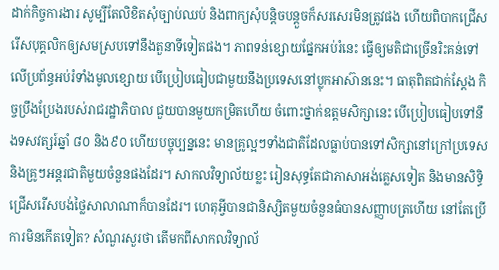ដាក់កិច្ចការងារ សូម្បីតែលិខិតសុំច្បាប់ឈប់ និងពាក្យសុំបន្តិចបន្តួចក៏សរសេរមិនត្រូវផង ហើយពិបាកជ្រើសរើសបុគ្គលិកឲ្យសមស្របទៅនឹងតួនាទីទៀតផង។ ភាពទន់ខ្សោយផ្នែកអប់រំនេះ ធ្វើឲ្យមតិជាច្រើនរិះគន់ទៅលើប្រព័ន្ធអប់រំទាំងមូលខ្សោយ បើប្រៀបធៀបជាមួយនឹងប្រទេសនៅប្លុកអាស៊ាននេះ។ ធាតុពិតជាក់ស្តែង កិច្ចប្រឹងប្រែងរបស់រាជរដ្ឋាភិបាល ជួយបានមួយកម្រិតហើយ ចំពោះថ្នាក់ឧត្តមសិក្សានេះ បើប្រៀបធៀបទៅនឹងទសវត្សរ៍ឆ្នាំ ៨០ និង៩០ ហើយបច្ចុប្បន្ននេះ មានគ្រូល្អៗទាំងជាតិដែលធ្លាប់បានទៅសិក្សានៅក្រៅប្រទេស និងគ្រូៗអន្តរជាតិមួយចំនួនផងដែរ។ សាកលវិទ្យាល័យខ្លះ រៀនសុទ្ធតែជាភាសាអង់គ្លេសទៀត និងមានសិទ្ធិជ្រើសរើសបង់ថ្លៃសាលាណាក៏បានដែរ។ ហេតុអ្វីបានជានិស្សិតមួយចំនួនធំបានសញ្ញាបត្រហើយ នៅតែប្រើការមិនកើតទៀត? សំណួរសួរថា តើមកពីសាកលវិទ្យាល័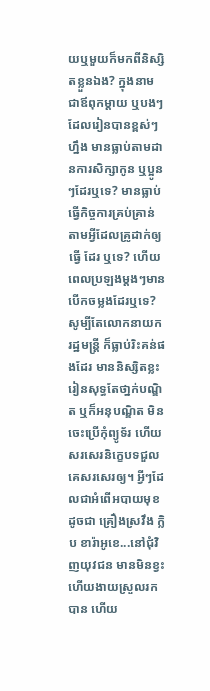យឬមួយក៏មកពីនិស្សិតខ្លួនឯង? ក្នុងនាមជាឪពុកម្តាយ ឬបងៗ ដែលរៀនបានខ្ពស់ៗហ្នឹង មានធ្លាប់តាមដានការសិក្សាកូន ឬប្អូនៗដែរឬទេ? មានធ្លាប់ធ្វើកិច្ចការគ្រប់គ្រាន់តាមអ្វីដែលគ្រូដាក់ឲ្យធ្វើ ដែរ ឬទេ? ហើយពេលប្រឡងម្តងៗមានបើកចម្លងដែរឬទេ? សូម្បីតែលោកនាយករដ្ឋមន្ត្រី ក៏ធ្លាប់រិះគន់ផងដែរ មាននិស្សិតខ្លះ រៀនសុទ្ធតែថា្នក់បណ្ឌិត ឬក៏អនុបណ្ឌិត មិនចេះប្រើកុំព្យូទ័រ ហើយសរសេរនិក្ខេបទជួលគេសរសេរឲ្យ។ អ្វីៗដែលជាអំពើអបាយមុខ ដូចជា គ្រឿងស្រវឹង ក្លិប ខារ៉ាអូខេ...នៅជុំវិញយុវជន មានមិនខ្វះហើយងាយស្រួលរកបាន ហើយ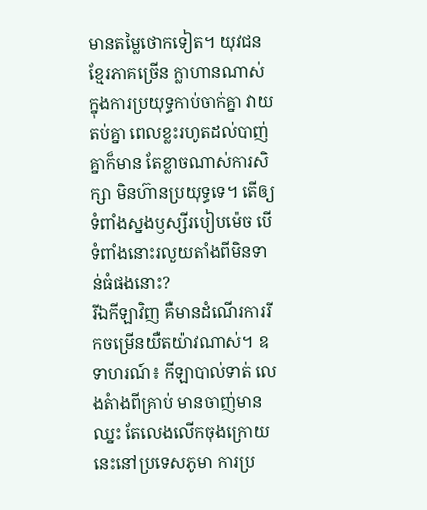មានតម្លៃថោកទៀត។ យុវជនខ្មែរភាគច្រើន ក្លាហានណាស់ ក្នុងការប្រយុទ្ធកាប់ចាក់គ្នា វាយតប់គ្នា ពេលខ្លះរហូតដល់បាញ់គ្នាក៏មាន តែខ្លាចណាស់ការសិក្សា មិនហ៊ានប្រយុទ្ធទេ។ តើឲ្យទំពាំងស្នងឫស្សីរបៀបម៉េច បើទំពាំងនោះរលួយតាំងពីមិនទាន់ធំផងនោះ?
រីឯកីឡាវិញ គឺមានដំណើរការរីកចម្រើនយឺតយ៉ាវណាស់។ ឧទាហរណ៍៖ កីឡាបាល់ទាត់ លេងតំាងពីគ្រាប់ មានចាញ់មានឈ្នះ តែលេងលើកចុងក្រោយនេះនៅប្រទេសភូមា ការប្រ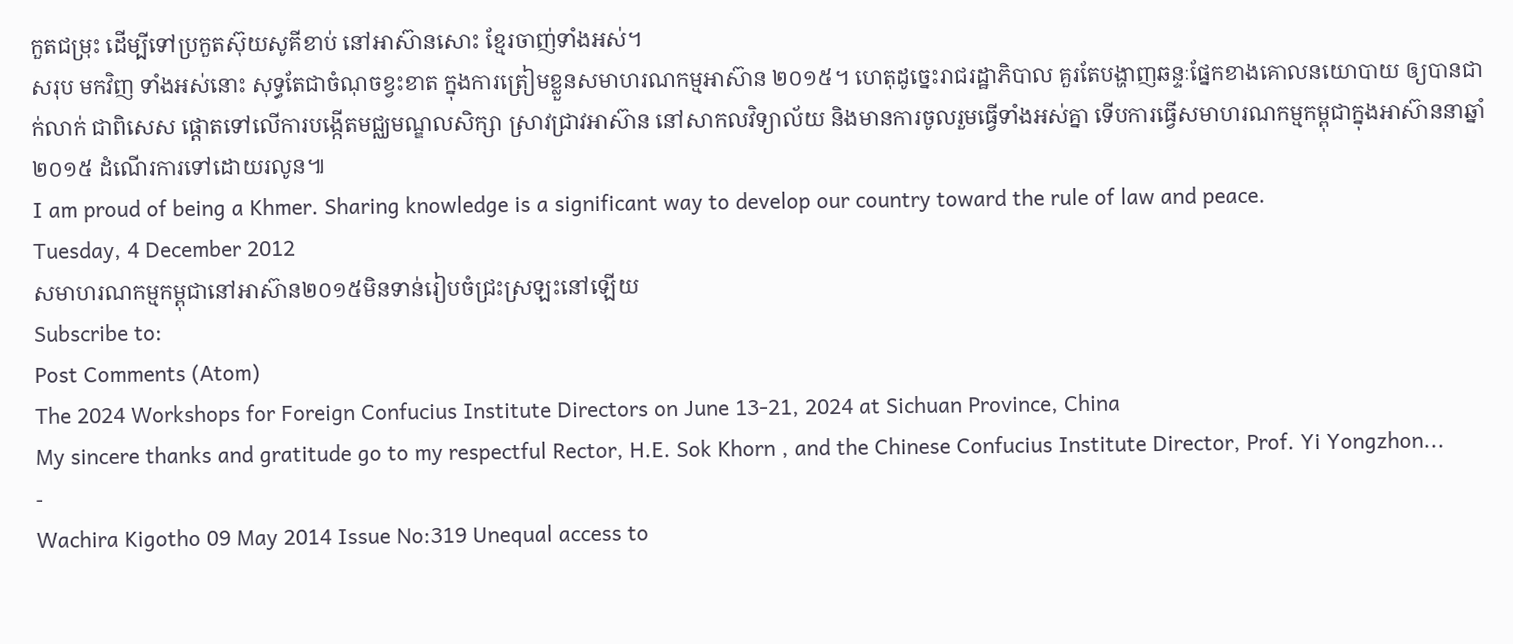កួតជម្រុះ ដើម្បីទៅប្រកួតស៊ុយសូគីខាប់ នៅអាស៊ានសោះ ខ្មែរចាញ់ទាំងអស់។
សរុប មកវិញ ទាំងអស់នោះ សុទ្ធតែជាចំណុចខ្វះខាត ក្នុងការត្រៀមខ្លួនសមាហរណកម្មអាស៊ាន ២០១៥។ ហេតុដូច្នេះរាជរដ្ឋាភិបាល គួរតែបង្ហាញឆន្ទៈផ្នែកខាងគោលនយោបាយ ឲ្យបានជាក់លាក់ ជាពិសេស ផ្តោតទៅលើការបង្កើតមជ្ឈមណ្ឌលសិក្សា ស្រាវជ្រាវអាស៊ាន នៅសាកលវិទ្យាល័យ និងមានការចូលរួមធ្វើទាំងអស់គ្នា ទើបការធ្វើសមាហរណកម្មកម្ពុជាក្នុងអាស៊ាននាឆ្នាំ២០១៥ ដំណើរការទៅដោយរលូន៕
I am proud of being a Khmer. Sharing knowledge is a significant way to develop our country toward the rule of law and peace.
Tuesday, 4 December 2012
សមាហរណកម្មកម្ពុជានៅអាស៊ាន២០១៥មិនទាន់រៀបចំជ្រះស្រឡះនៅឡើយ
Subscribe to:
Post Comments (Atom)
The 2024 Workshops for Foreign Confucius Institute Directors on June 13-21, 2024 at Sichuan Province, China
My sincere thanks and gratitude go to my respectful Rector, H.E. Sok Khorn , and the Chinese Confucius Institute Director, Prof. Yi Yongzhon...
-
Wachira Kigotho 09 May 2014 Issue No:319 Unequal access to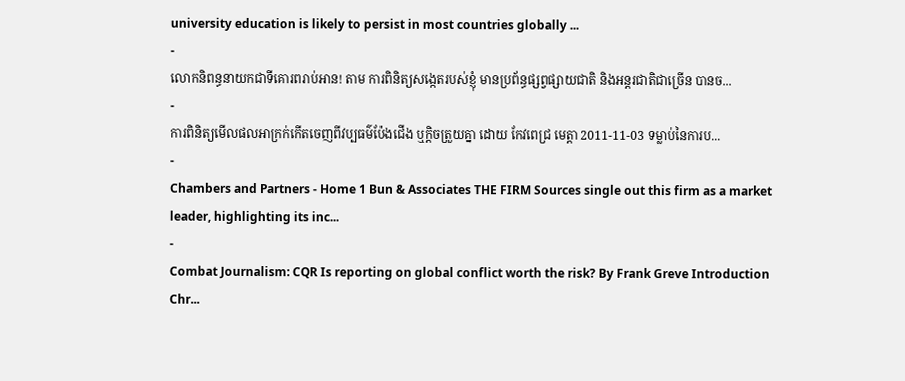university education is likely to persist in most countries globally ...
-
លោកនិពន្ធនាយកជាទីគោរពរាប់អាន! តាម ការពិនិត្យសង្កេតរបស់ខ្ញុំ មានប្រព័ន្ធផ្សព្វផ្សាយជាតិ និងអន្តរជាតិជាច្រើន បានច...
-
ការពិនិត្យមើលផលអាក្រក់កើតចេញពីវប្បធម៌ប៉ែងជើង ឬក្ដិចត្រួយគ្នា ដោយ កែវពេជ្រ មេត្តា 2011-11-03 ទម្លាប់នៃការប...
-
Chambers and Partners - Home 1 Bun & Associates THE FIRM Sources single out this firm as a market leader, highlighting its inc...
-
Combat Journalism: CQR Is reporting on global conflict worth the risk? By Frank Greve Introduction Chr...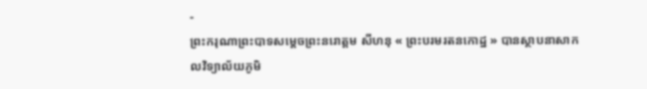-
ព្រះករុណាព្រះបាទសម្តេចព្រះនរោត្តម សីហនុ « ព្រះបរមរតនកោដ្ឋ » បានស្ថាបនាសាកលវិទ្យាល័យភូមិ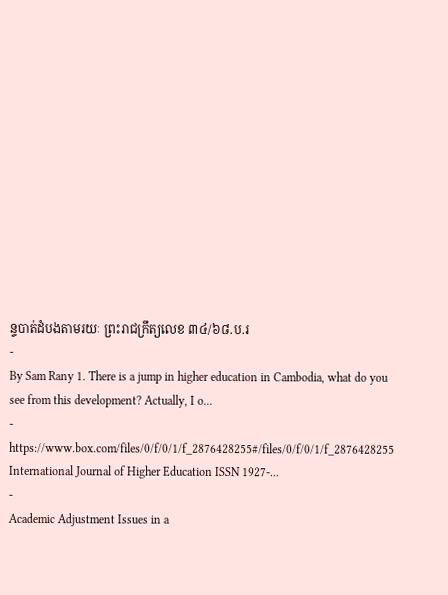ន្ទបាត់ដំបងតាមរយៈ ព្រះរាជក្រឹត្យលេខ ៣៤/៦៨.ប.រ
-
By Sam Rany 1. There is a jump in higher education in Cambodia, what do you see from this development? Actually, I o...
-
https://www.box.com/files/0/f/0/1/f_2876428255#/files/0/f/0/1/f_2876428255 International Journal of Higher Education ISSN 1927-...
-
Academic Adjustment Issues in a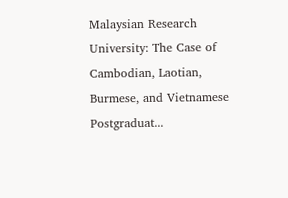Malaysian Research University: The Case of Cambodian, Laotian, Burmese, and Vietnamese Postgraduat...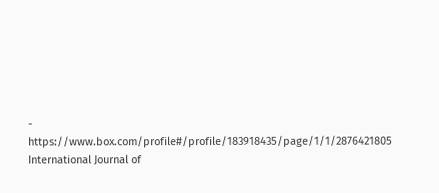-
https://www.box.com/profile#/profile/183918435/page/1/1/2876421805 International Journal of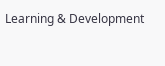Learning & Development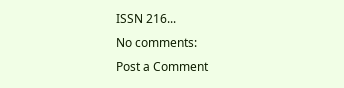ISSN 216...
No comments:
Post a Comment